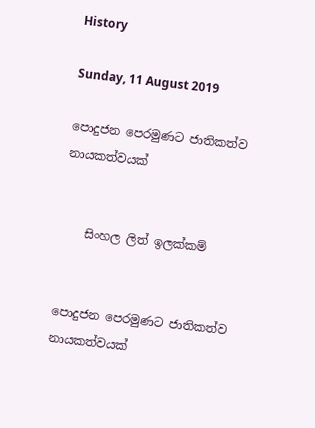History

Sunday, 11 August 2019

පොදුජන පෙරමුණට ජාතිකත්ව නායකත්වයක්


    සිංහල ලිත් ඉලක්කම්


පොදුජන පෙරමුණට ජාතිකත්ව නායකත්වයක්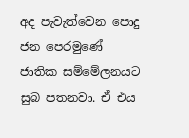අද පැවැත්වෙන පොදු ජන පෙරමුණේ ජාතික සම්මේලනයට සුබ පතනවා. ඒ එය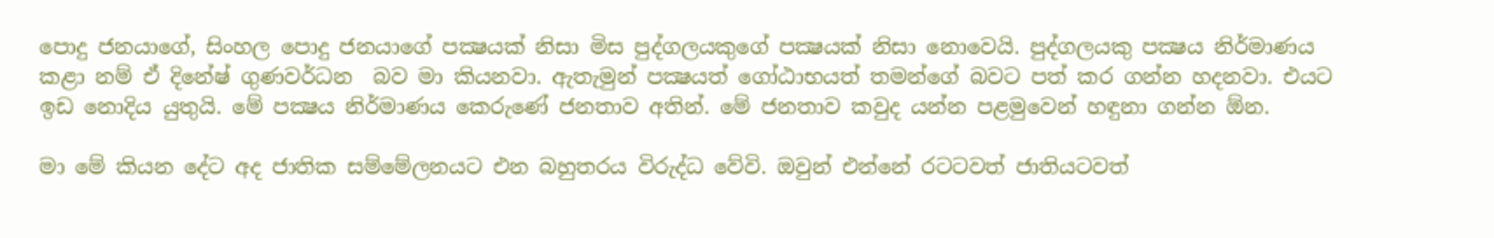පොදු ජනයාගේ, සිංහල පොදු ජනයාගේ පක්‍ෂයක් නිසා මිස පුද්ගලයකුගේ පක්‍ෂයක් නිසා නොවෙයි. පුද්ගලයකු පක්‍ෂය නිර්මාණය කළා නම් ඒ දිනේෂ් ගුණවර්ධන  බව මා කියනවා. ඇතැමුන් පක්‍ෂයත් ගෝඨාභයත් තමන්ගේ බවට පත් කර ගන්න හදනවා. එයට ඉඩ නොදිය යුතුයි. මේ පක්‍ෂය නිර්මාණය කෙරුණේ ජනතාව අතින්. මේ ජනතාව කවුද යන්න පළමුවෙන් හඳුනා ගන්න ඕන.

මා මේ කියන දේට අද ජාතික සම්මේලනයට එන බහුතරය විරුද්ධ වේවි. ඔවුන් එන්නේ රටටවත් ජාතියටවත්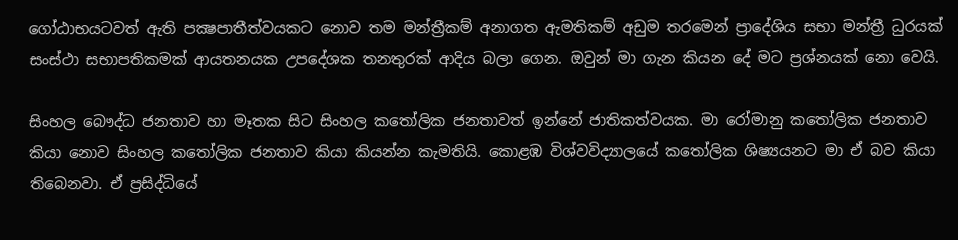ගෝඨාභයටවත් ඇති පක්‍ෂපාතීත්වයකට නොව තම මන්ත්‍රීකම් අනාගත ඇමතිකම් අඩුම තරමෙන් ප්‍රාදේශිය සභා මන්ත්‍රී ධුරයක් සංස්ථා සභාපතිකමක් ආයතනයක උපදේශක තනතුරක් ආදිය බලා ගෙන. ඔවුන් මා ගැන කියන දේ මට ප්‍රශ්නයක් නො වෙයි.

සිංහල බෞද්ධ ජනතාව හා මෑතක සිට සිංහල කතෝලික ජනතාවත් ඉන්නේ ජාතිකත්වයක. මා රෝමානු කතෝලික ජනතාව කියා නොව සිංහල කතෝලික ජනතාව කියා කියන්න කැමතියි. කොළඹ විශ්වවිද්‍යාලයේ කතෝලික ශිෂ්‍යයනට මා ඒ බව කියා තිබෙනවා. ඒ ප්‍රසිද්ධියේ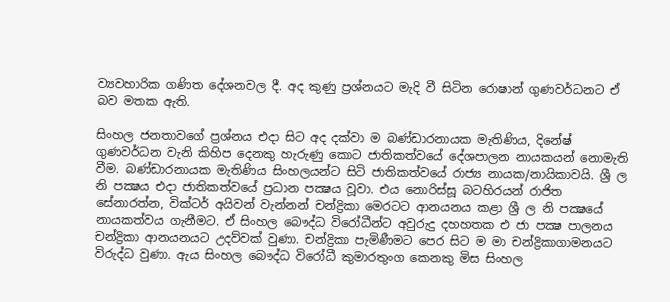ව්‍යවහාරික ගණිත දේශනවල දී. අද කුණු ප්‍රශ්නයට මැදි වී සිටින රොෂාන් ගුණවර්ධනට ඒ බව මතක ඇති.

සිංහල ජනතාවගේ ප්‍රශ්නය එදා සිට අද දක්වා ම බණ්ඩාරනායක මැතිණිය, දිනේෂ් ගුණවර්ධන වැනි කිහිප දෙනකු හැරුණු කොට ජාතිකත්වයේ දේශපාලන නායකයන් නොමැති වීම. බණ්ඩාරනායක මැතිණිය සිංහලයන්ට සිටි ජාතිකත්වයේ රාජ්‍ය නායක/නායිකාවයි. ශ්‍රී ල නි පක්‍ෂය එදා ජාතිකත්වයේ ප්‍රධාන පක්‍ෂය වූවා. එය නොරිස්සූ බටහිරයන් රාජිත සේනාරත්න, වික්ටර් අයිවන් වැන්නන් චන්ද්‍රිකා මෙරටට ආනයනය කළා ශ්‍රී ල නි පක්‍ෂයේ නායකත්වය ගැනීමට. ඒ සිංහල බෞද්ධ විරෝධීන්ට අවුරුදු දහහතක එ ජා පක්‍ෂ පාලනය චන්ද්‍රිකා ආනයනයට උදව්වක් වුණා. චන්ද්‍රිකා පැමිණීමට පෙර සිට ම මා චන්ද්‍රිකාගාමනයට විරුද්ධ වුණා. ඇය සිංහල බෞද්ධ විරෝධී කුමාරතුංග කෙනකු මිස සිංහල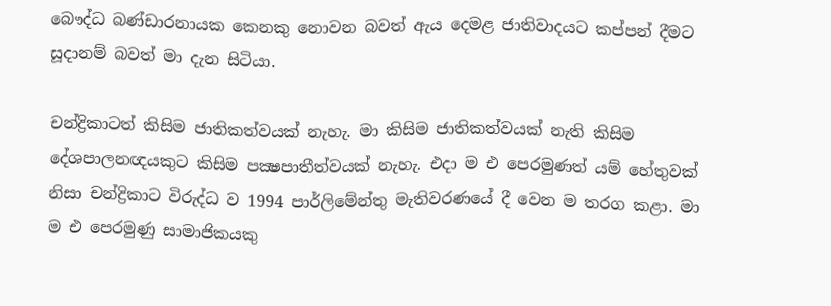බෞද්ධ බණ්ඩාරනායක කෙනකු නොවන බවත් ඇය දෙමළ ජාතිවාදයට කප්පන් දීමට සූදානම් බවත් මා දැන සිටියා.

චන්ද්‍රිකාටත් කිසිම ජාතිකත්වයක් නැහැ. මා කිසිම ජාතිකත්වයක් නැති කිසිම දේශපාලනඥයකුට කිසිම පක්‍ෂපාතීත්වයක් නැහැ. එදා ම එ පෙරමුණත් යම් හේතුවක් නිසා චන්ද්‍රිකාට විරුද්ධ ව 1994 පාර්ලිමේන්තු මැතිවරණයේ දී වෙන ම තරග කළා. මා ම එ පෙරමුණු සාමාජිකයකු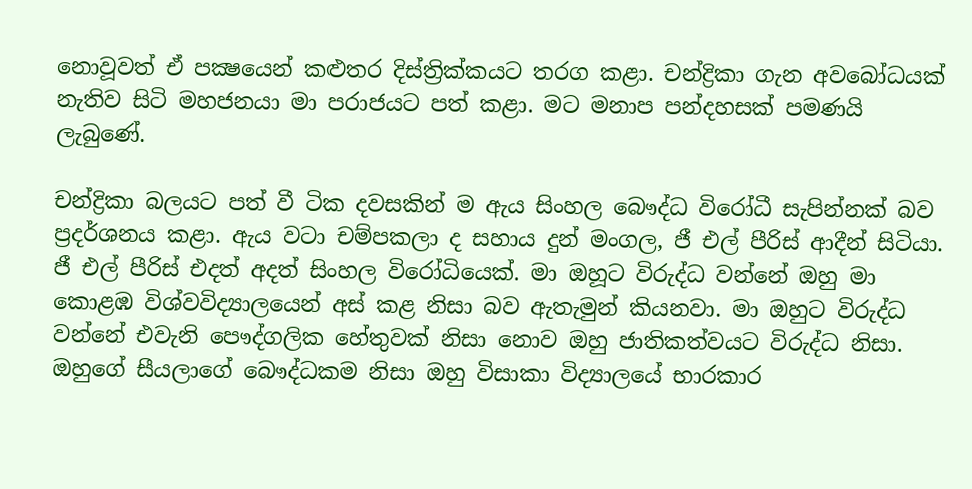නොවූවත් ඒ පක්‍ෂයෙන් කළුතර දිස්ත්‍රික්කයට තරග කළා. චන්ද්‍රිකා ගැන අවබෝධයක් නැතිව සිටි මහජනයා මා පරාජයට පත් කළා. මට මනාප පන්දහසක් පමණයි ලැබුණේ.

චන්ද්‍රිකා බලයට පත් වී ටික දවසකින් ම ඇය සිංහල බෞද්ධ විරෝධී සැපින්නක් බව ප්‍රදර්ශනය කළා. ඇය වටා චම්පකලා ද සහාය දුන් මංගල, ජී එල් පීරිස් ආදීන් සිටියා. ජී එල් පීරිස් එදත් අදත් සිංහල විරෝධියෙක්. මා ඔහූට විරුද්ධ වන්නේ ඔහු මා කොළඹ විශ්වවිද්‍යාලයෙන් අස් කළ නිසා බව ඇතැමුන් කියනවා. මා ඔහුට විරුද්ධ වන්නේ එවැනි පෞද්ගලික හේතුවක් නිසා නොව ඔහු ජාතිකත්වයට විරුද්ධ නිසා. ඔහුගේ සීයලාගේ බෞද්ධකම නිසා ඔහු විසාකා විද්‍යාලයේ භාරකාර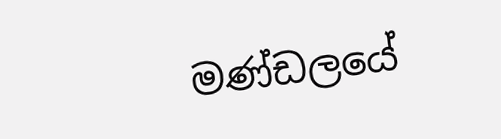මණ්ඩලයේ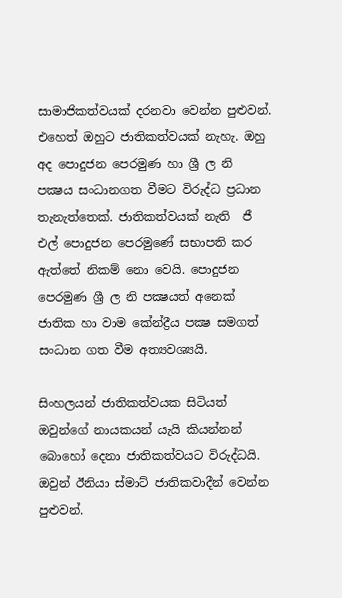සාමාජිකත්වයක් දරනවා වෙන්න පුළුවන්. එහෙත් ඔහුට ජාතිකත්වයක් නැහැ. ඔහු අද පොදුජන පෙරමුණ හා ශ්‍රී ල නි පක්‍ෂය සංධානගත වීමට විරුද්ධ ප්‍රධාන තැනැත්තෙක්. ජාතිකත්වයක් නැති  ජී එල් පොදුජන පෙරමුණේ සභාපති කර ඇත්තේ නිකම් නො වෙයි. පොදුජන පෙරමුණ ශ්‍රී ල නි පක්‍ෂයත් අනෙක් ජාතික හා වාම කේන්ද්‍රීය පක්‍ෂ සමගත් සංධාන ගත වීම අත්‍යවශ්‍යයි.

සිංහලයන් ජාතිකත්වයක සිටියත් ඔවුන්ගේ නායකයන් යැයි කියන්නන් බොහෝ දෙනා ජාතිකත්වයට විරුද්ධයි. ඔවුන් ඊනියා ස්මාට් ජාතිකවාදීන් වෙන්න පුළුවන්.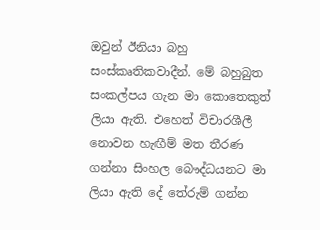ඔවුන් ඊනියා බහු සංස්කෘතිකවාදීන්. මේ බහුබුත සංකල්පය ගැන මා කොතෙකුත් ලියා ඇති. එහෙත් විචාරශීලී නොවන හැඟීම් මත තීරණ ගන්නා සිංහල බෞද්ධයනට මා ලියා ඇති දේ තේරුම් ගන්න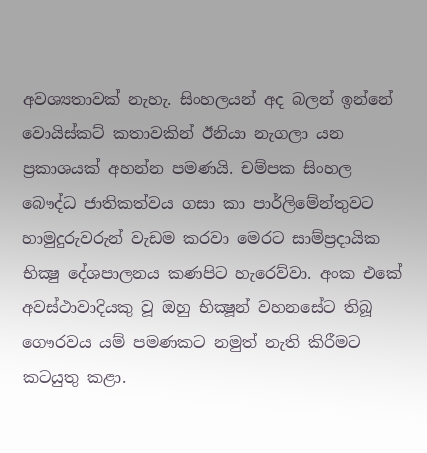අවශ්‍යතාවක් නැහැ. සිංහලයන් අද බලන් ඉන්නේ වොයිස්කට් කතාවකින් ඊනියා නැගලා යන ප්‍රකාශයක් අහන්න පමණයි. චම්පක සිංහල බෞද්ධ ජාතිකත්වය ගසා කා පාර්ලිමේන්තුවට හාමුදුරුවරුන් වැඩම කරවා මෙරට සාම්ප්‍රදායික භික්‍ෂු දේශපාලනය කණපිට හැරෙව්වා. අංක එකේ අවස්ථාවාදියකු වූ ඔහු භික්‍ෂූන් වහනසේට තිබූ ගෞරවය යම් පමණකට නමුත් නැති කිරීමට කටයුතු කළා.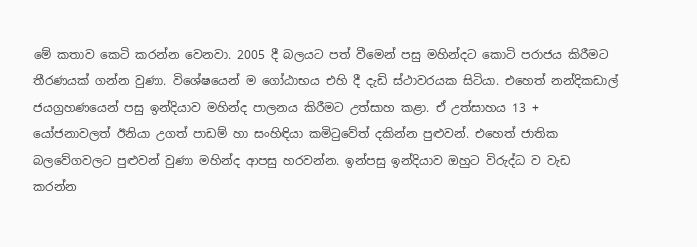මේ කතාව කෙටි කරන්න වෙනවා. 2005 දී බලයට පත් වීමෙන් පසු මහින්දට කොටි පරාජය කිරීමට තීරණයක් ගන්න වුණා. විශේෂයෙන් ම ගෝඨාභය එහි දී දැඩි ස්ථාවරයක සිටියා. එහෙත් නන්දිකඩාල් ජයග්‍රහණයෙන් පසු ඉන්දියාව මහින්ද පාලනය කිරීමට උත්සාහ කළා. ඒ උත්සාහය 13 + යෝජනාවලත් ඊනියා උගත් පාඩම් හා සංහිඳියා කමිටුවේත් දකින්න පුළුවන්. එහෙත් ජාතික බලවේගවලට පුළුවන් වුණා මහින්ද ආපසු හරවන්න. ඉන්පසු ඉන්දියාව ඔහුට විරුද්ධ ව වැඩ කරන්න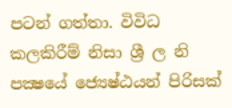පටන් ගත්තා. විවිධ කලකිරීම් නිසා ශ්‍රී ල නි පක්‍ෂයේ ජ්‍යෙෂ්ඨයන් පිරිසක්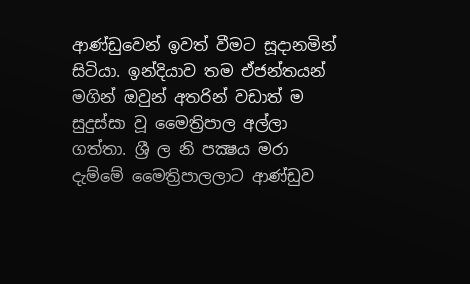ආණ්ඩුවෙන් ඉවත් වීමට සූදානමින් සිටියා. ඉන්දියාව තම ඒජන්තයන් මගින් ඔවුන් අතරින් වඩාත් ම සුදුස්සා වූ මෛත්‍රිපාල අල්ලා ගත්තා. ශ්‍රී ල නි පක්‍ෂය මරා දැම්මේ මෛත්‍රිපාලලාට ආණ්ඩුව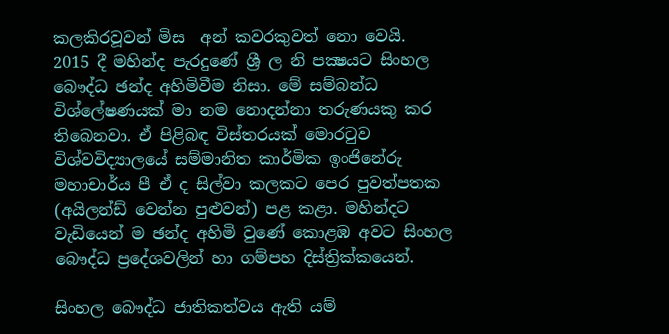කලකිරවූවන් මිස  අන් කවරකුවත් නො වෙයි.  2015 දී මහින්ද පැරදුණේ ශ්‍රී ල නි පක්‍ෂයට සිංහල බෞද්ධ ඡන්ද අහිමිවීම නිසා. මේ සම්බන්ධ විශ්ලේෂණයක් මා නම නොදන්නා තරුණයකු කර තිබෙනවා. ඒ පිළිබඳ විස්තරයක් මොරටුව විශ්වවිද්‍යාලයේ සම්මානිත කාර්මික ඉංජිනේරු මහාචාර්ය පී ඒ ද සිල්වා කලකට පෙර පුවත්පතක (අයිලන්ඩ් වෙන්න පුළුවන්) පළ කළා. මහින්දට වැඩියෙන් ම ඡන්ද අහිමි වුණේ කොළඹ අවට සිංහල බෞද්ධ ප්‍රදේශවලින් හා ගම්පහ දිස්ත්‍රික්කයෙන්.

සිංහල බෞද්ධ ජාතිකත්වය ඇති යම්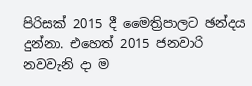පිරිසක් 2015 දී මෛත්‍රිපාලට ඡන්දය දුන්නා. එහෙත් 2015 ජනවාරි නවවැනි දා ම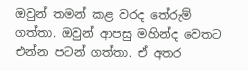ඔවුන් තමන් කළ වරද තේරුම් ගත්තා. ඔවුන් ආපසු මහින්ද වෙතට එන්න පටන් ගත්තා. ඒ අතර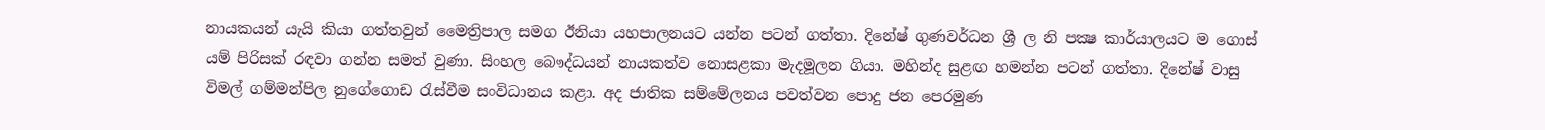නායකයන් යැයි කියා ගත්තවුන් මෛත්‍රිපාල සමග ඊනියා යහපාලනයට යන්න පටන් ගත්තා. දිනේෂ් ගුණවර්ධන ශ්‍රී ල නි පක්‍ෂ කාර්යාලයට ම ගොස් යම් පිරිසක් රඳවා ගන්න සමත් වුණා. සිංහල බෞද්ධයන් නායකත්ව නොසළකා මැදමූලන ගියා. මහින්ද සුළඟ හමන්න පටන් ගත්තා. දිනේෂ් වාසු විමල් ගම්මන්පිල නුගේගොඩ රැස්වීම සංවිධානය කළා. අද ජාතික සම්මේලනය පවත්වන පොදු ජන පෙරමුණ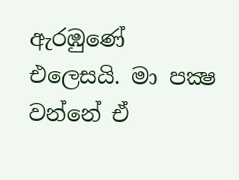ඇරඹුණේ එලෙසයි. මා පක්‍ෂ වන්නේ ඒ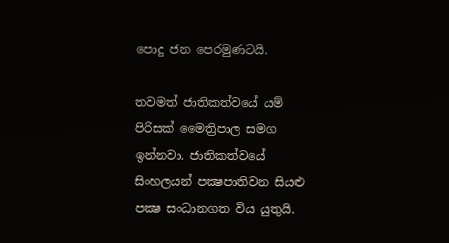පොදු ජන පෙරමුණටයි.

තවමත් ජාතිකත්වයේ යම් පිරිසක් මෛත්‍රිපාල සමග ඉන්නවා. ජාතිකත්වයේ සිංහලයන් පක්‍ෂපාතිවන සියළු පක්‍ෂ සංධානගත විය යුතුයි.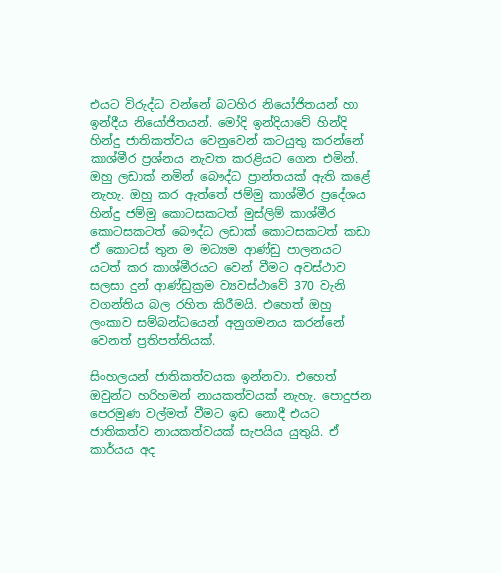එයට විරුද්ධ වන්නේ බටහිර නියෝජිතයන් හා ඉන්දීය නියෝජිතයන්. මෝදි ඉන්දියාවේ හින්දි හින්දු ජාතිකත්වය වෙනුවෙන් කටයුතු කරන්නේ කාශ්මීර ප්‍රශ්නය නැවත කරළියට ගෙන එමින්. ඔහු ලඩාක් නමින් බෞද්ධ ප්‍රාන්තයක් ඇති කළේ නැහැ. ඔහු කර ඇත්තේ ජම්මු කාශ්මීර ප්‍රදේශය හින්දු ජම්මු කොටසකටත් මුස්ලිම් කාශ්මීර කොටසකටත් බෞද්ධ ලඩාක් කොටසකටත් කඩා ඒ කොටස් තුන ම මධ්‍යම ආණ්ඩු පාලනයට යටත් කර කාශ්මීරයට වෙන් වීමට අවස්ථාව සලසා දුන් ආණ්ඩුක්‍රම ව්‍යවස්ථාවේ 370 වැනි වගන්තිය බල රහිත කිරීමයි. එහෙත් ඔහු ලංකාව සම්බන්ධයෙන් අනුගමනය කරන්නේ වෙනත් ප්‍රතිපත්තියක්.

සිංහලයන් ජාතිකත්වයක ඉන්නවා. එහෙත් ඔවුන්ට හරිහමන් නායකත්වයක් නැහැ. පොදුජන පෙරමුණ වල්මත් වීමට ඉඩ නොදී එයට ජාතිකත්ව නායකත්වයක් සැපයිය යුතුයි. ඒ කාර්යය අද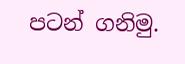පටන් ගනිමු.